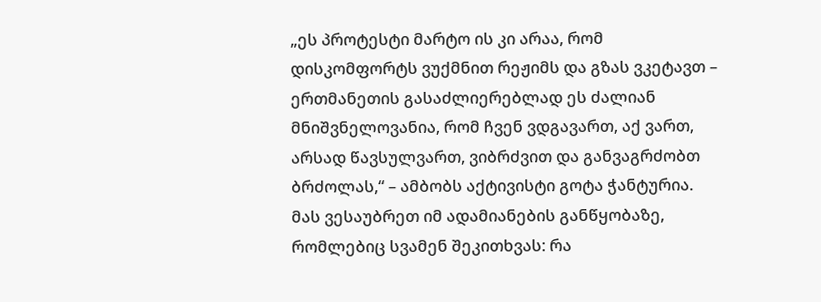„ეს პროტესტი მარტო ის კი არაა, რომ დისკომფორტს ვუქმნით რეჟიმს და გზას ვკეტავთ – ერთმანეთის გასაძლიერებლად ეს ძალიან მნიშვნელოვანია, რომ ჩვენ ვდგავართ, აქ ვართ, არსად წავსულვართ, ვიბრძვით და განვაგრძობთ ბრძოლას,“ – ამბობს აქტივისტი გოტა ჭანტურია. მას ვესაუბრეთ იმ ადამიანების განწყობაზე, რომლებიც სვამენ შეკითხვას: რა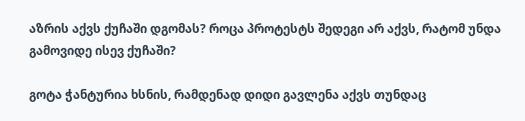აზრის აქვს ქუჩაში დგომას? როცა პროტესტს შედეგი არ აქვს, რატომ უნდა გამოვიდე ისევ ქუჩაში?

გოტა ჭანტურია ხსნის, რამდენად დიდი გავლენა აქვს თუნდაც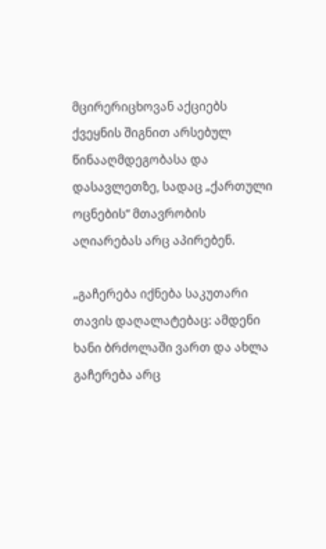მცირერიცხოვან აქციებს ქვეყნის შიგნით არსებულ წინააღმდეგობასა და დასავლეთზე, სადაც „ქართული ოცნების“ მთავრობის აღიარებას არც აპირებენ.

„გაჩერება იქნება საკუთარი თავის დაღალატებაც: ამდენი ხანი ბრძოლაში ვართ და ახლა გაჩერება არც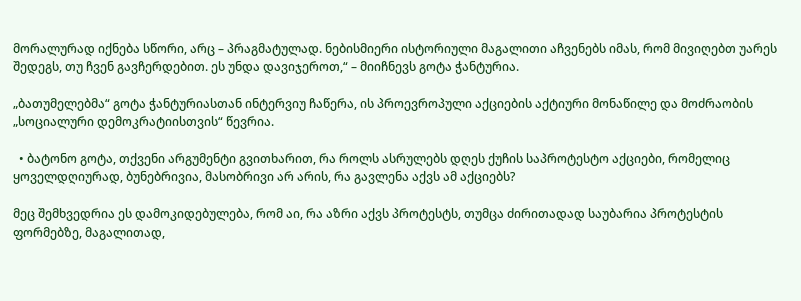მორალურად იქნება სწორი, არც – პრაგმატულად. ნებისმიერი ისტორიული მაგალითი აჩვენებს იმას, რომ მივიღებთ უარეს შედეგს, თუ ჩვენ გავჩერდებით. ეს უნდა დავიჯეროთ,“ – მიიჩნევს გოტა ჭანტურია.

„ბათუმელებმა“ გოტა ჭანტურიასთან ინტერვიუ ჩაწერა, ის პროევროპული აქციების აქტიური მონაწილე და მოძრაობის „სოციალური დემოკრატიისთვის“ წევრია.

  • ბატონო გოტა, თქვენი არგუმენტი გვითხარით, რა როლს ასრულებს დღეს ქუჩის საპროტესტო აქციები, რომელიც ყოველდღიურად, ბუნებრივია, მასობრივი არ არის, რა გავლენა აქვს ამ აქციებს?

მეც შემხვედრია ეს დამოკიდებულება, რომ აი, რა აზრი აქვს პროტესტს, თუმცა ძირითადად საუბარია პროტესტის ფორმებზე, მაგალითად,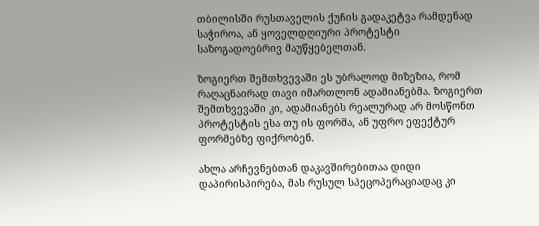თბილისში რუსთაველის ქუჩის გადაკეტვა რამდენად საჭიროა, ან ყოველდღიური პროტესტი საზოგადოებრივ მაუწყებელთან.

ზოგიერთ შემთხვევაში ეს უბრალოდ მიზეზია, რომ რაღაცნაირად თავი იმართლონ ადამიანებმა. ზოგიერთ შემთხვევაში კი, ადამიანებს რეალურად არ მოსწონთ პროტესტის ესა თუ ის ფორმა, ან უფრო ეფექტურ ფორმებზე ფიქრობენ.

ახლა არჩევნებთან დაკავშირებითაა დიდი დაპირისპირება, მას რუსულ სპეცოპერაციადაც კი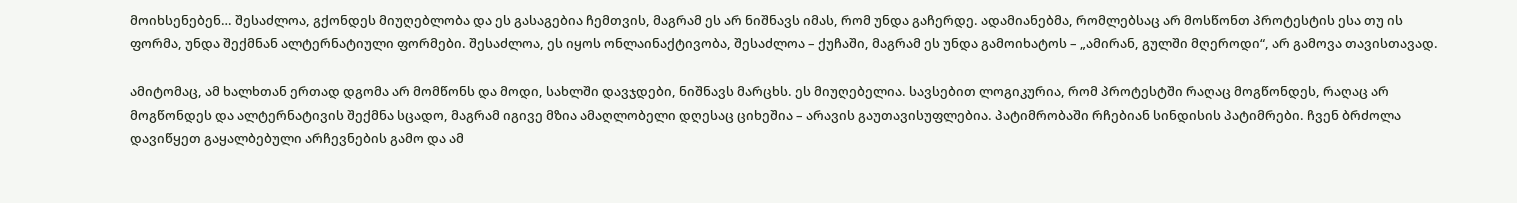მოიხსენებენ… შესაძლოა, გქონდეს მიუღებლობა და ეს გასაგებია ჩემთვის, მაგრამ ეს არ ნიშნავს იმას, რომ უნდა გაჩერდე. ადამიანებმა, რომლებსაც არ მოსწონთ პროტესტის ესა თუ ის ფორმა, უნდა შექმნან ალტერნატიული ფორმები. შესაძლოა, ეს იყოს ონლაინაქტივობა, შესაძლოა – ქუჩაში, მაგრამ ეს უნდა გამოიხატოს – „ამირან, გულში მღეროდი“, არ გამოვა თავისთავად.

ამიტომაც, ამ ხალხთან ერთად დგომა არ მომწონს და მოდი, სახლში დავჯდები, ნიშნავს მარცხს. ეს მიუღებელია. სავსებით ლოგიკურია, რომ პროტესტში რაღაც მოგწონდეს, რაღაც არ მოგწონდეს და ალტერნატივის შექმნა სცადო, მაგრამ იგივე მზია ამაღლობელი დღესაც ციხეშია – არავის გაუთავისუფლებია. პატიმრობაში რჩებიან სინდისის პატიმრები. ჩვენ ბრძოლა დავიწყეთ გაყალბებული არჩევნების გამო და ამ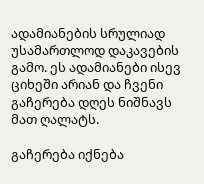ადამიანების სრულიად უსამართლოდ დაკავების გამო. ეს ადამიანები ისევ ციხეში არიან და ჩვენი გაჩერება დღეს ნიშნავს მათ ღალატს.

გაჩერება იქნება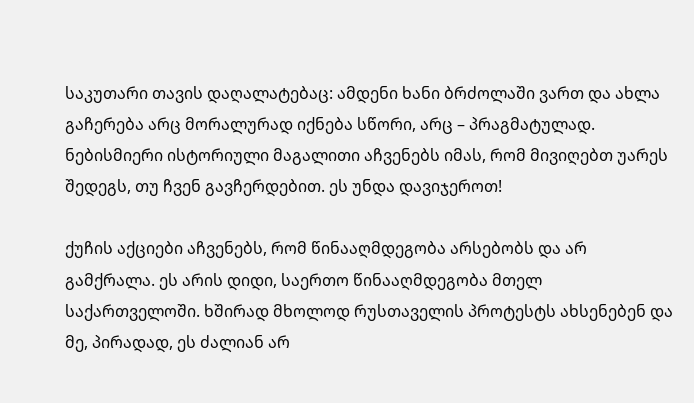საკუთარი თავის დაღალატებაც: ამდენი ხანი ბრძოლაში ვართ და ახლა გაჩერება არც მორალურად იქნება სწორი, არც – პრაგმატულად. ნებისმიერი ისტორიული მაგალითი აჩვენებს იმას, რომ მივიღებთ უარეს შედეგს, თუ ჩვენ გავჩერდებით. ეს უნდა დავიჯეროთ!

ქუჩის აქციები აჩვენებს, რომ წინააღმდეგობა არსებობს და არ გამქრალა. ეს არის დიდი, საერთო წინააღმდეგობა მთელ საქართველოში. ხშირად მხოლოდ რუსთაველის პროტესტს ახსენებენ და მე, პირადად, ეს ძალიან არ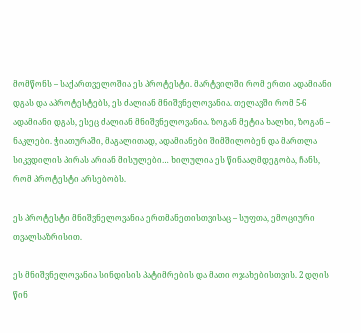მომწონს – საქართველოშია ეს პროტესტი. მარტვილში რომ ერთი ადამიანი დგას და აპროტესტებს, ეს ძალიან მნიშვნელოვანია. თელავში რომ 5-6 ადამიანი დგას, ესეც ძალიან მნიშვნელოვანია. ზოგან მეტია ხალხი, ზოგან – ნაკლები. ჭიათურაში, მაგალითად, ადამიანები შიმშილობენ და მართლა სიკვდილის პირას არიან მისულები… ხილულია ეს წინააღმდეგობა, ჩანს, რომ პროტესტი არსებობს.

ეს პროტესტი მნიშვნელოვანია ერთმანეთისთვისაც – სუფთა, ემოციური თვალსაზრისით.

ეს მნიშვნელოვანია სინდისის პატიმრების და მათი ოჯახებისთვის. 2 დღის წინ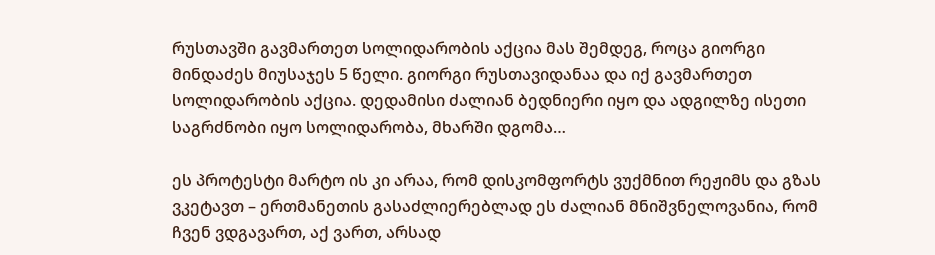რუსთავში გავმართეთ სოლიდარობის აქცია მას შემდეგ, როცა გიორგი მინდაძეს მიუსაჯეს 5 წელი. გიორგი რუსთავიდანაა და იქ გავმართეთ სოლიდარობის აქცია. დედამისი ძალიან ბედნიერი იყო და ადგილზე ისეთი საგრძნობი იყო სოლიდარობა, მხარში დგომა…

ეს პროტესტი მარტო ის კი არაა, რომ დისკომფორტს ვუქმნით რეჟიმს და გზას ვკეტავთ – ერთმანეთის გასაძლიერებლად ეს ძალიან მნიშვნელოვანია, რომ ჩვენ ვდგავართ, აქ ვართ, არსად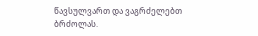წავსულვართ და ვაგრძელებთ ბრძოლას.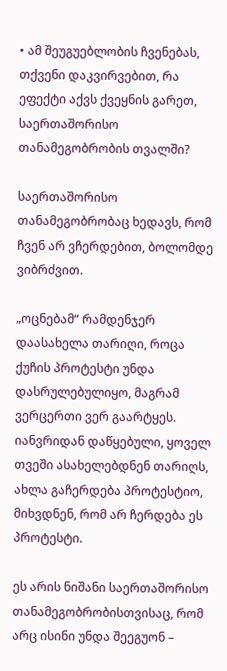• ამ შეუგუებლობის ჩვენებას, თქვენი დაკვირვებით, რა ეფექტი აქვს ქვეყნის გარეთ, საერთაშორისო თანამეგობრობის თვალში?

საერთაშორისო თანამეგობრობაც ხედავს, რომ ჩვენ არ ვჩერდებით, ბოლომდე ვიბრძვით.

„ოცნებამ“ რამდენჯერ დაასახელა თარიღი, როცა ქუჩის პროტესტი უნდა დასრულებულიყო, მაგრამ ვერცერთი ვერ გაარტყეს. იანვრიდან დაწყებული, ყოველ თვეში ასახელებდნენ თარიღს, ახლა გაჩერდება პროტესტიო, მიხვდნენ, რომ არ ჩერდება ეს პროტესტი.

ეს არის ნიშანი საერთაშორისო თანამეგობრობისთვისაც, რომ არც ისინი უნდა შეეგუონ –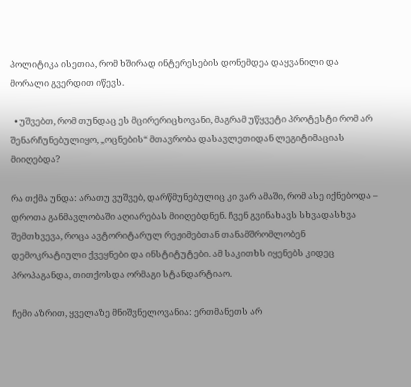პოლიტიკა ისეთია, რომ ხშირად ინტერესების დონემდეა დაყვანილი და მორალი გვერდით იწევს.

  • უშვებთ, რომ თუნდაც ეს მცირერიცხოვანი, მაგრამ უწყვეტი პროტესტი რომ არ შენარჩუნებულიყო, „ოცნების“ მთავრობა დასავლეთიდან ლეგიტიმაციას მიიღებდა?

რა თქმა უნდა: არათუ ვუშვებ, დარწმუნებულიც კი ვარ ამაში, რომ ასე იქნებოდა – დროთა განმავლობაში აღიარებას მიიღებდნენ. ჩვენ გვინახავს სხვადასხვა შემთხვევა, როცა ავტორიტარულ რეჟიმებთან თანამშრომლობენ დემოკრატიული ქვეყნები და ინსტიტუტები. ამ საკითხს იყენებს კიდეც პროპაგანდა, თითქოსდა ორმაგი სტანდარტიაო.

ჩემი აზრით, ყველაზე მნიშვნელოვანია: ერთმანეთს არ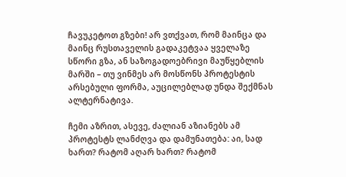ჩავუკეტოთ გზები! არ ვთქვათ, რომ მაინცა და მაინც რუსთაველის გადაკეტვაა ყველაზე სწორი გზა, ან საზოგადოებრივი მაუწყებლის მარში – თუ ვინმეს არ მოსწონს პროტესტის არსებული ფორმა, აუცილებლად უნდა შექმნას ალტერნატივა.

ჩემი აზრით, ასევე, ძალიან აზიანებს ამ პროტესტს ლანძღვა და დამუნათება: აი, სად ხართ? რატომ აღარ ხართ? რატომ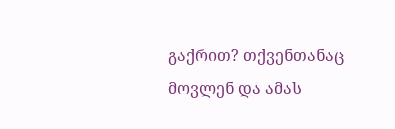გაქრით? თქვენთანაც მოვლენ და ამას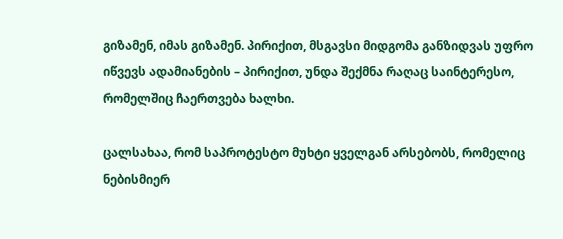გიზამენ, იმას გიზამენ. პირიქით, მსგავსი მიდგომა განზიდვას უფრო იწვევს ადამიანების – პირიქით, უნდა შექმნა რაღაც საინტერესო, რომელშიც ჩაერთვება ხალხი.

ცალსახაა, რომ საპროტესტო მუხტი ყველგან არსებობს, რომელიც ნებისმიერ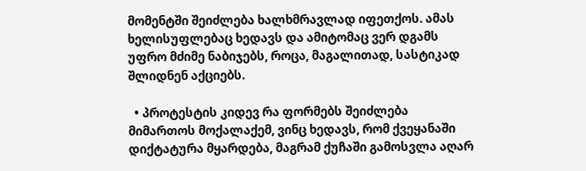მომენტში შეიძლება ხალხმრავლად იფეთქოს. ამას ხელისუფლებაც ხედავს და ამიტომაც ვერ დგამს უფრო მძიმე ნაბიჯებს, როცა, მაგალითად, სასტიკად შლიდნენ აქციებს.

  • პროტესტის კიდევ რა ფორმებს შეიძლება მიმართოს მოქალაქემ, ვინც ხედავს, რომ ქვეყანაში დიქტატურა მყარდება, მაგრამ ქუჩაში გამოსვლა აღარ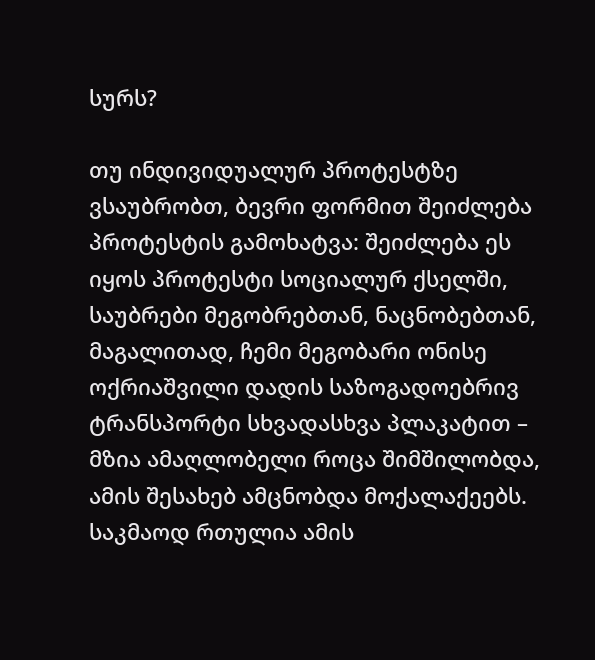სურს?

თუ ინდივიდუალურ პროტესტზე ვსაუბრობთ, ბევრი ფორმით შეიძლება პროტესტის გამოხატვა: შეიძლება ეს იყოს პროტესტი სოციალურ ქსელში, საუბრები მეგობრებთან, ნაცნობებთან, მაგალითად, ჩემი მეგობარი ონისე ოქრიაშვილი დადის საზოგადოებრივ ტრანსპორტი სხვადასხვა პლაკატით – მზია ამაღლობელი როცა შიმშილობდა, ამის შესახებ ამცნობდა მოქალაქეებს. საკმაოდ რთულია ამის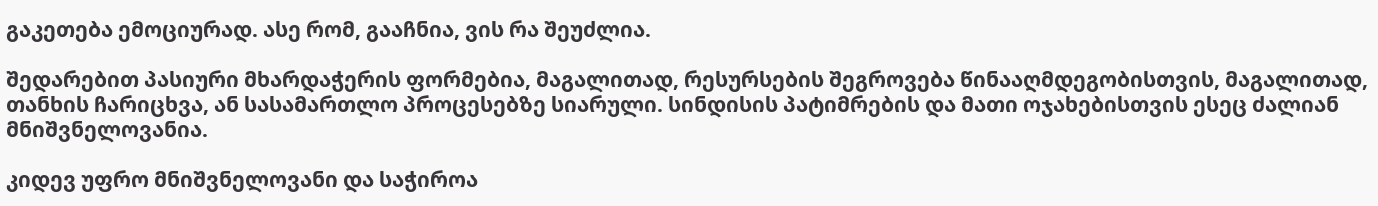გაკეთება ემოციურად. ასე რომ, გააჩნია, ვის რა შეუძლია.

შედარებით პასიური მხარდაჭერის ფორმებია, მაგალითად, რესურსების შეგროვება წინააღმდეგობისთვის, მაგალითად, თანხის ჩარიცხვა, ან სასამართლო პროცესებზე სიარული. სინდისის პატიმრების და მათი ოჯახებისთვის ესეც ძალიან მნიშვნელოვანია.

კიდევ უფრო მნიშვნელოვანი და საჭიროა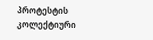პროტესტის კოლექტიური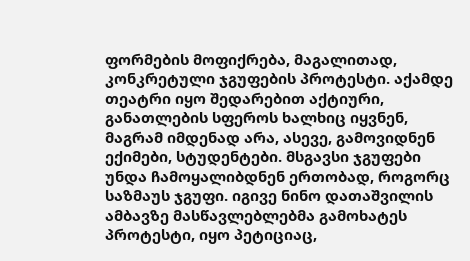ფორმების მოფიქრება, მაგალითად, კონკრეტული ჯგუფების პროტესტი. აქამდე თეატრი იყო შედარებით აქტიური, განათლების სფეროს ხალხიც იყვნენ, მაგრამ იმდენად არა, ასევე, გამოვიდნენ ექიმები, სტუდენტები. მსგავსი ჯგუფები უნდა ჩამოყალიბდნენ ერთობად, როგორც საზმაუს ჯგუფი. იგივე ნინო დათაშვილის ამბავზე მასწავლებლებმა გამოხატეს პროტესტი, იყო პეტიციაც,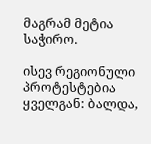მაგრამ მეტია საჭირო.

ისევ რეგიონული პროტესტებია ყველგან: ბალდა,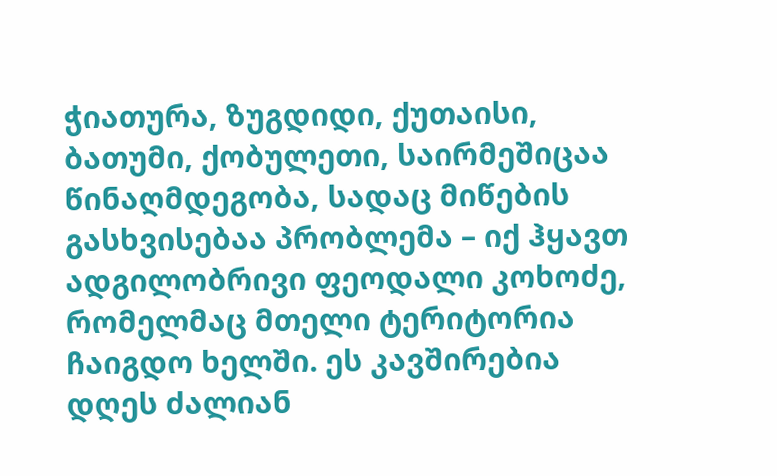ჭიათურა, ზუგდიდი, ქუთაისი, ბათუმი, ქობულეთი, საირმეშიცაა წინაღმდეგობა, სადაც მიწების გასხვისებაა პრობლემა – იქ ჰყავთ ადგილობრივი ფეოდალი კოხოძე, რომელმაც მთელი ტერიტორია ჩაიგდო ხელში. ეს კავშირებია დღეს ძალიან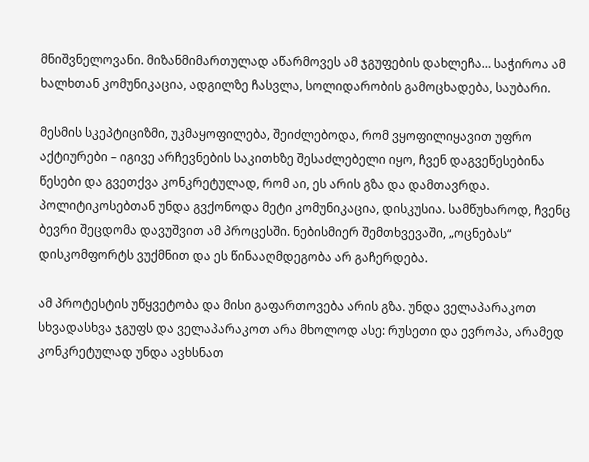მნიშვნელოვანი. მიზანმიმართულად აწარმოვეს ამ ჯგუფების დახლეჩა… საჭიროა ამ ხალხთან კომუნიკაცია, ადგილზე ჩასვლა, სოლიდარობის გამოცხადება, საუბარი.

მესმის სკეპტიციზმი, უკმაყოფილება, შეიძლებოდა, რომ ვყოფილიყავით უფრო აქტიურები – იგივე არჩევნების საკითხზე შესაძლებელი იყო, ჩვენ დაგვეწესებინა წესები და გვეთქვა კონკრეტულად, რომ აი, ეს არის გზა და დამთავრდა. პოლიტიკოსებთან უნდა გვქონოდა მეტი კომუნიკაცია, დისკუსია. სამწუხაროდ, ჩვენც ბევრი შეცდომა დავუშვით ამ პროცესში. ნებისმიერ შემთხვევაში, „ოცნებას“ დისკომფორტს ვუქმნით და ეს წინააღმდეგობა არ გაჩერდება.

ამ პროტესტის უწყვეტობა და მისი გაფართოვება არის გზა. უნდა ველაპარაკოთ სხვადასხვა ჯგუფს და ველაპარაკოთ არა მხოლოდ ასე: რუსეთი და ევროპა, არამედ კონკრეტულად უნდა ავხსნათ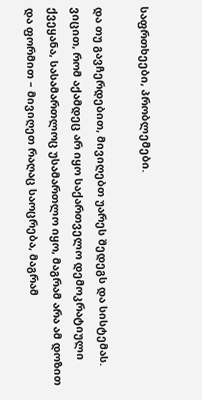საფრთხეები, პრობლემები.

და თუ გავჩერდებით, მივიღებთ უარეს შედეგს და სისტემას. ვიცით, რომ აქამდეც არ იყო საქართველო დემოკრატიული ქვეყანა, სასამართლოც უსამართლო იყო, მაგრამ არა ამ დოზით და ფორმით – მივიღეთ რაღაც საოცრება, მაგრამ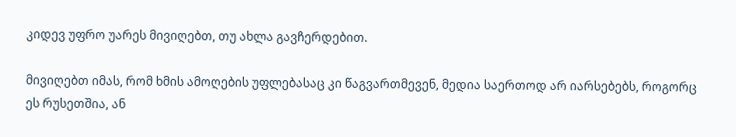კიდევ უფრო უარეს მივიღებთ, თუ ახლა გავჩერდებით.

მივიღებთ იმას, რომ ხმის ამოღების უფლებასაც კი წაგვართმევენ, მედია საერთოდ არ იარსებებს, როგორც ეს რუსეთშია, ან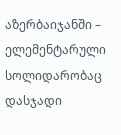აზერბაიჯანში – ელემენტარული სოლიდარობაც დასჯადი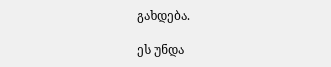გახდება.

ეს უნდა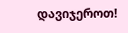დავიჯეროთ!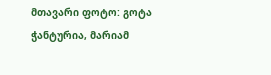მთავარი ფოტო: გოტა ჭანტურია, მარიამ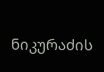ნიკურაძის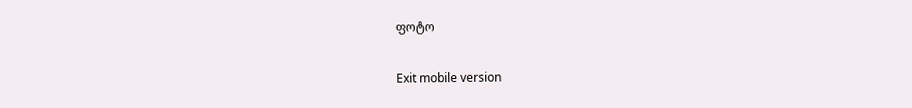ფოტო

Exit mobile version